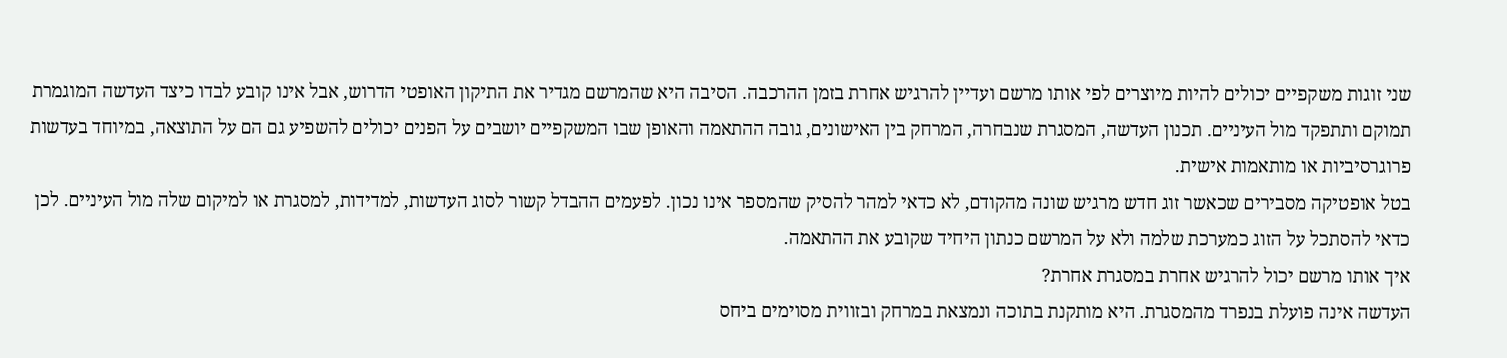שני זוגות משקפיים יכולים להיות מיוצרים לפי אותו מרשם ועדיין להרגיש אחרת בזמן ההרכבה. הסיבה היא שהמרשם מגדיר את התיקון האופטי הדרוש, אבל אינו קובע לבדו כיצד העדשה המוגמרת תמוקם ותתפקד מול העיניים. תכנון העדשה, המסגרת שנבחרה, המרחק בין האישונים, גובה ההתאמה והאופן שבו המשקפיים יושבים על הפנים יכולים להשפיע גם הם על התוצאה, במיוחד בעדשות פרוגרסיביות או מותאמות אישית.
בטל אופטיקה מסבירים שכאשר זוג חדש מרגיש שונה מהקודם, לא כדאי למהר להסיק שהמספר אינו נכון. לפעמים ההבדל קשור לסוג העדשות, למדידות, למסגרת או למיקום שלה מול העיניים. לכן כדאי להסתכל על הזוג כמערכת שלמה ולא על המרשם כנתון היחיד שקובע את ההתאמה.
איך אותו מרשם יכול להרגיש אחרת במסגרת אחרת?
העדשה אינה פועלת בנפרד מהמסגרת. היא מותקנת בתוכה ונמצאת במרחק ובזווית מסוימים ביחס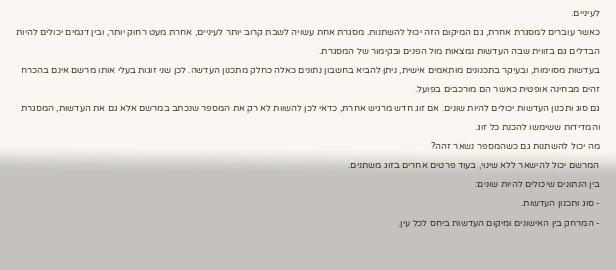לעיניים.
כאשר עוברים למסגרת אחרת, גם המיקום הזה יכול להשתנות. מסגרת אחת עשויה לשבת קרוב יותר לעיניים, אחרת מעט רחוק יותר, ובין דגמים יכולים להיות הבדלים גם בזווית שבה העדשות נמצאות מול הפנים ובקימור של המסגרת.
בעדשות מסוימות, ובעיקר בתכנונים מותאמים אישית, ניתן להביא בחשבון נתונים כאלה כחלק מתכנון העדשה. לכן שני זוגות בעלי אותו מרשם אינם בהכרח זהים מבחינה אופטית כאשר הם מורכבים בפועל.
גם סוג ותכנון העדשות יכולים להיות שונים. אם זוג חדש מרגיש אחרת, כדאי לכן להשוות לא רק את המספר שנכתב במרשם אלא גם את העדשות, המסגרת והמדידות ששימשו להכנת כל זוג.
מה יכול להשתנות גם כשהמספר נשאר זהה?
המרשם יכול להישאר ללא שינוי, בעוד פרטים אחרים בזוג משתנים.
בין הנתונים שיכולים להיות שונים:
- סוג ותכנון העדשות.
- המרחק בין האישונים ומיקום העדשות ביחס לכל עין.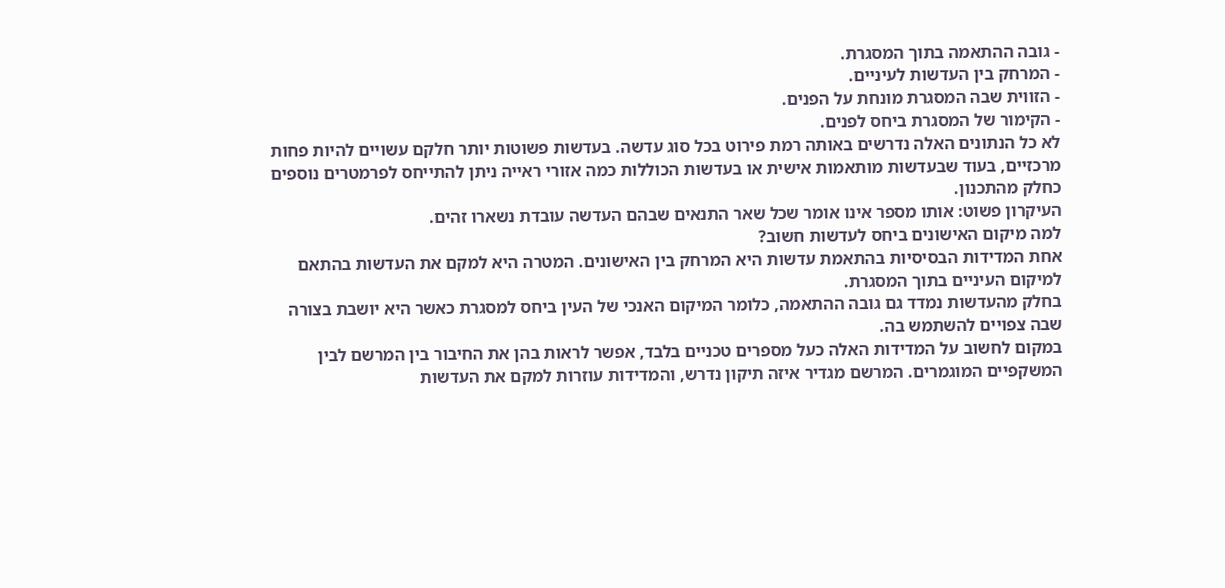- גובה ההתאמה בתוך המסגרת.
- המרחק בין העדשות לעיניים.
- הזווית שבה המסגרת מונחת על הפנים.
- הקימור של המסגרת ביחס לפנים.
לא כל הנתונים האלה נדרשים באותה רמת פירוט בכל סוג עדשה. בעדשות פשוטות יותר חלקם עשויים להיות פחות מרכזיים, בעוד שבעדשות מותאמות אישית או בעדשות הכוללות כמה אזורי ראייה ניתן להתייחס לפרמטרים נוספים כחלק מהתכנון.
העיקרון פשוט: אותו מספר אינו אומר שכל שאר התנאים שבהם העדשה עובדת נשארו זהים.
למה מיקום האישונים ביחס לעדשות חשוב?
אחת המדידות הבסיסיות בהתאמת עדשות היא המרחק בין האישונים. המטרה היא למקם את העדשות בהתאם למיקום העיניים בתוך המסגרת.
בחלק מהעדשות נמדד גם גובה ההתאמה, כלומר המיקום האנכי של העין ביחס למסגרת כאשר היא יושבת בצורה שבה צפויים להשתמש בה.
במקום לחשוב על המדידות האלה כעל מספרים טכניים בלבד, אפשר לראות בהן את החיבור בין המרשם לבין המשקפיים המוגמרים. המרשם מגדיר איזה תיקון נדרש, והמדידות עוזרות למקם את העדשות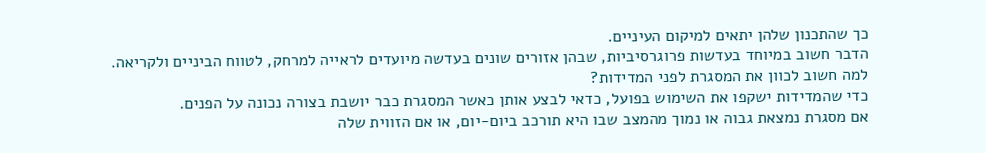כך שהתכנון שלהן יתאים למיקום העיניים.
הדבר חשוב במיוחד בעדשות פרוגרסיביות, שבהן אזורים שונים בעדשה מיועדים לראייה למרחק, לטווח הביניים ולקריאה.
למה חשוב לכוון את המסגרת לפני המדידות?
כדי שהמדידות ישקפו את השימוש בפועל, כדאי לבצע אותן כאשר המסגרת כבר יושבת בצורה נכונה על הפנים.
אם מסגרת נמצאת גבוה או נמוך מהמצב שבו היא תורכב ביום-יום, או אם הזווית שלה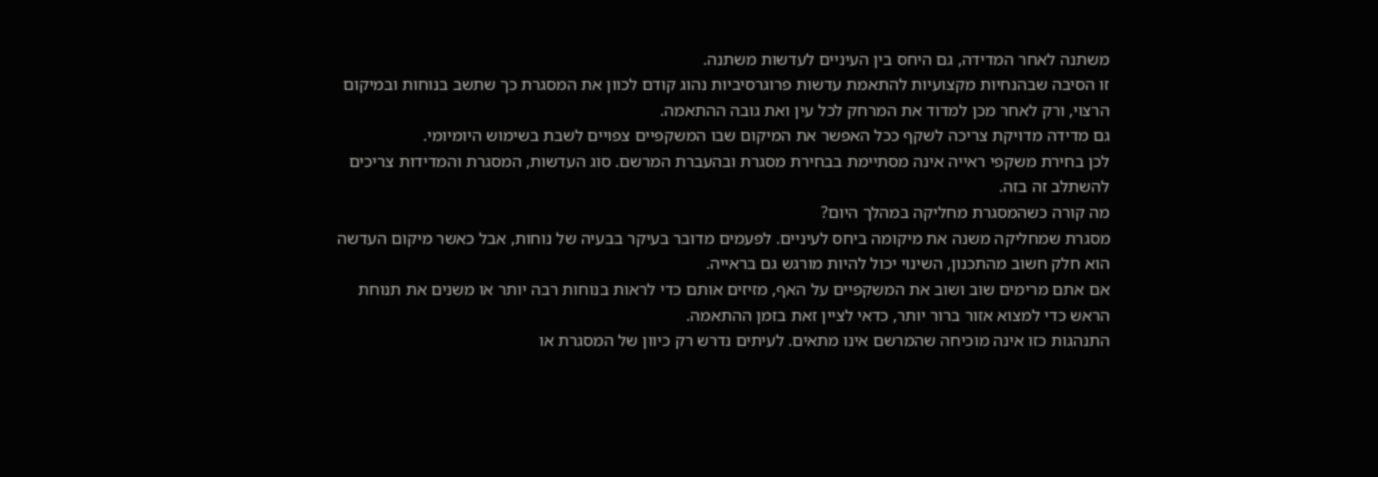משתנה לאחר המדידה, גם היחס בין העיניים לעדשות משתנה.
זו הסיבה שבהנחיות מקצועיות להתאמת עדשות פרוגרסיביות נהוג קודם לכוון את המסגרת כך שתשב בנוחות ובמיקום הרצוי, ורק לאחר מכן למדוד את המרחק לכל עין ואת גובה ההתאמה.
גם מדידה מדויקת צריכה לשקף ככל האפשר את המיקום שבו המשקפיים צפויים לשבת בשימוש היומיומי.
לכן בחירת משקפי ראייה אינה מסתיימת בבחירת מסגרת ובהעברת המרשם. סוג העדשות, המסגרת והמדידות צריכים להשתלב זה בזה.
מה קורה כשהמסגרת מחליקה במהלך היום?
מסגרת שמחליקה משנה את מיקומה ביחס לעיניים. לפעמים מדובר בעיקר בבעיה של נוחות, אבל כאשר מיקום העדשה הוא חלק חשוב מהתכנון, השינוי יכול להיות מורגש גם בראייה.
אם אתם מרימים שוב ושוב את המשקפיים על האף, מזיזים אותם כדי לראות בנוחות רבה יותר או משנים את תנוחת הראש כדי למצוא אזור ברור יותר, כדאי לציין זאת בזמן ההתאמה.
התנהגות כזו אינה מוכיחה שהמרשם אינו מתאים. לעיתים נדרש רק כיוון של המסגרת או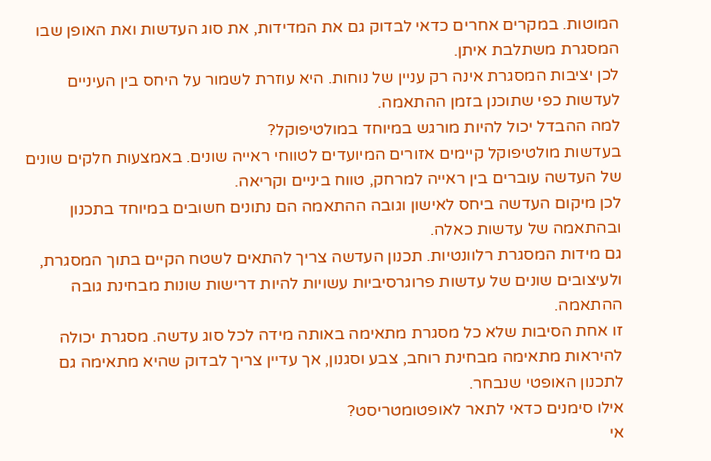המוטות. במקרים אחרים כדאי לבדוק גם את המדידות, את סוג העדשות ואת האופן שבו המסגרת משתלבת איתן.
לכן יציבות המסגרת אינה רק עניין של נוחות. היא עוזרת לשמור על היחס בין העיניים לעדשות כפי שתוכנן בזמן ההתאמה.
למה ההבדל יכול להיות מורגש במיוחד במולטיפוקל?
בעדשות מולטיפוקל קיימים אזורים המיועדים לטווחי ראייה שונים. באמצעות חלקים שונים של העדשה עוברים בין ראייה למרחק, טווח ביניים וקריאה.
לכן מיקום העדשה ביחס לאישון וגובה ההתאמה הם נתונים חשובים במיוחד בתכנון ובהתאמה של עדשות כאלה.
גם מידות המסגרת רלוונטיות. תכנון העדשה צריך להתאים לשטח הקיים בתוך המסגרת, ולעיצובים שונים של עדשות פרוגרסיביות עשויות להיות דרישות שונות מבחינת גובה ההתאמה.
זו אחת הסיבות שלא כל מסגרת מתאימה באותה מידה לכל סוג עדשה. מסגרת יכולה להיראות מתאימה מבחינת רוחב, צבע וסגנון, אך עדיין צריך לבדוק שהיא מתאימה גם לתכנון האופטי שנבחר.
אילו סימנים כדאי לתאר לאופטומטריסט?
אי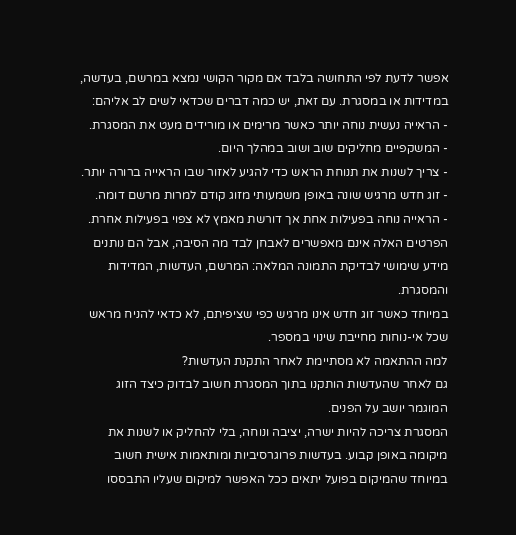אפשר לדעת לפי התחושה בלבד אם מקור הקושי נמצא במרשם, בעדשה, במדידות או במסגרת. עם זאת, יש כמה דברים שכדאי לשים לב אליהם:
- הראייה נעשית נוחה יותר כאשר מרימים או מורידים מעט את המסגרת.
- המשקפיים מחליקים שוב ושוב במהלך היום.
- צריך לשנות את תנוחת הראש כדי להגיע לאזור שבו הראייה ברורה יותר.
- זוג חדש מרגיש שונה באופן משמעותי מזוג קודם למרות מרשם דומה.
- הראייה נוחה בפעילות אחת אך דורשת מאמץ לא צפוי בפעילות אחרת.
הפרטים האלה אינם מאפשרים לאבחן לבד מה הסיבה, אבל הם נותנים מידע שימושי לבדיקת התמונה המלאה: המרשם, העדשות, המדידות והמסגרת.
במיוחד כאשר זוג חדש אינו מרגיש כפי שציפיתם, לא כדאי להניח מראש שכל אי-נוחות מחייבת שינוי במספר.
למה ההתאמה לא מסתיימת לאחר התקנת העדשות?
גם לאחר שהעדשות הותקנו בתוך המסגרת חשוב לבדוק כיצד הזוג המוגמר יושב על הפנים.
המסגרת צריכה להיות ישרה, יציבה ונוחה, בלי להחליק או לשנות את מיקומה באופן קבוע. בעדשות פרוגרסיביות ומותאמות אישית חשוב במיוחד שהמיקום בפועל יתאים ככל האפשר למיקום שעליו התבססו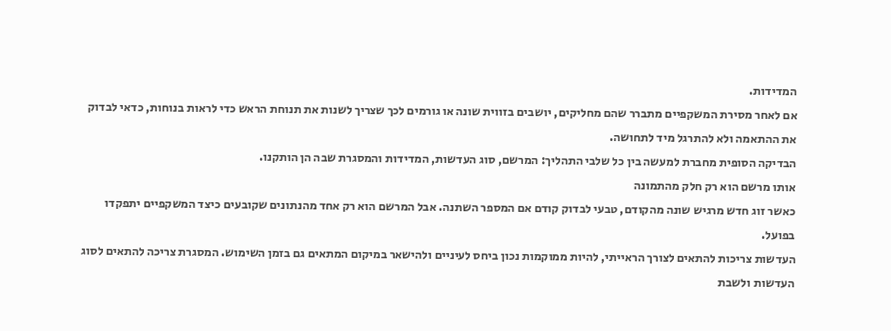המדידות.
אם לאחר מסירת המשקפיים מתברר שהם מחליקים, יושבים בזווית שונה או גורמים לכך שצריך לשנות את תנוחת הראש כדי לראות בנוחות, כדאי לבדוק את ההתאמה ולא להתרגל מיד לתחושה.
הבדיקה הסופית מחברת למעשה בין כל שלבי התהליך: המרשם, סוג העדשות, המדידות והמסגרת שבה הן הותקנו.
אותו מרשם הוא רק חלק מהתמונה
כאשר זוג חדש מרגיש שונה מהקודם, טבעי לבדוק קודם אם המספר השתנה. אבל המרשם הוא רק אחד מהנתונים שקובעים כיצד המשקפיים יתפקדו בפועל.
העדשות צריכות להתאים לצורך הראייתי, להיות ממוקמות נכון ביחס לעיניים ולהישאר במיקום המתאים גם בזמן השימוש. המסגרת צריכה להתאים לסוג העדשות ולשבת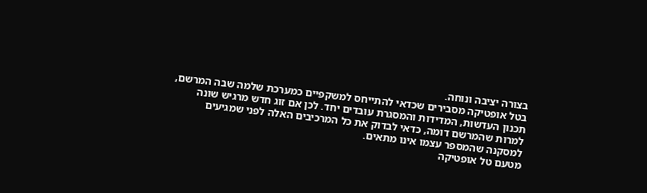בצורה יציבה ונוחה.
בטל אופטיקה מסבירים שכדאי להתייחס למשקפיים כמערכת שלמה שבה המרשם, תכנון העדשות, המדידות והמסגרת עובדים יחד. לכן אם זוג חדש מרגיש שונה למרות שהמרשם דומה, כדאי לבדוק את כל המרכיבים האלה לפני שמגיעים למסקנה שהמספר עצמו אינו מתאים.
מטעם טל אופטיקה